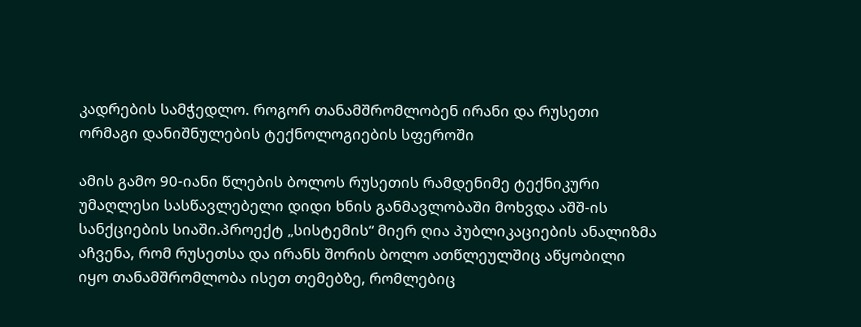კადრების სამჭედლო. როგორ თანამშრომლობენ ირანი და რუსეთი ორმაგი დანიშნულების ტექნოლოგიების სფეროში

ამის გამო 90-იანი წლების ბოლოს რუსეთის რამდენიმე ტექნიკური უმაღლესი სასწავლებელი დიდი ხნის განმავლობაში მოხვდა აშშ-ის სანქციების სიაში.პროექტ „სისტემის“ მიერ ღია პუბლიკაციების ანალიზმა აჩვენა, რომ რუსეთსა და ირანს შორის ბოლო ათწლეულშიც აწყობილი იყო თანამშრომლობა ისეთ თემებზე, რომლებიც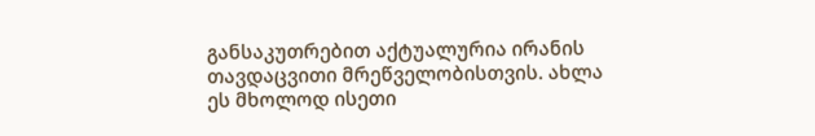განსაკუთრებით აქტუალურია ირანის თავდაცვითი მრეწველობისთვის. ახლა ეს მხოლოდ ისეთი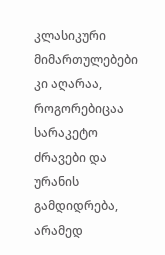კლასიკური მიმართულებები კი აღარაა, როგორებიცაა სარაკეტო ძრავები და ურანის გამდიდრება, არამედ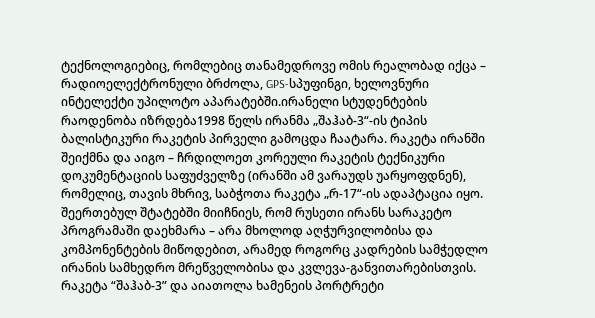ტექნოლოგიებიც, რომლებიც თანამედროვე ომის რეალობად იქცა – რადიოელექტრონული ბრძოლა, GPS-სპუფინგი, ხელოვნური ინტელექტი უპილოტო აპარატებში.ირანელი სტუდენტების რაოდენობა იზრდება1998 წელს ირანმა „შაჰაბ-3“-ის ტიპის ბალისტიკური რაკეტის პირველი გამოცდა ჩაატარა. რაკეტა ირანში შეიქმნა და აიგო – ჩრდილოეთ კორეული რაკეტის ტექნიკური დოკუმენტაციის საფუძველზე (ირანში ამ ვარაუდს უარყოფდნენ), რომელიც, თავის მხრივ, საბჭოთა რაკეტა „რ-17“-ის ადაპტაცია იყო. შეერთებულ შტატებში მიიჩნიეს, რომ რუსეთი ირანს სარაკეტო პროგრამაში დაეხმარა – არა მხოლოდ აღჭურვილობისა და კომპონენტების მიწოდებით, არამედ როგორც კადრების სამჭედლო ირანის სამხედრო მრეწველობისა და კვლევა-განვითარებისთვის.
რაკეტა “შაჰაბ-3” და აიათოლა ხამენეის პორტრეტი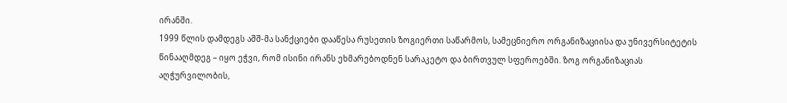ირანში.
1999 წლის დამდეგს აშშ-მა სანქციები დააწესა რუსეთის ზოგიერთი საწარმოს, სამეცნიერო ორგანიზაციისა და უნივერსიტეტის წინააღმდეგ – იყო ეჭვი, რომ ისინი ირანს ეხმარებოდნენ სარაკეტო და ბირთვულ სფეროებში. ზოგ ორგანიზაციას აღჭურვილობის,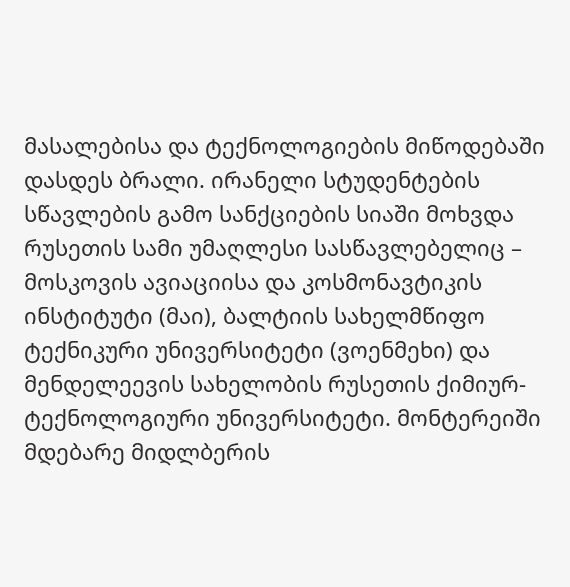მასალებისა და ტექნოლოგიების მიწოდებაში დასდეს ბრალი. ირანელი სტუდენტების სწავლების გამო სანქციების სიაში მოხვდა რუსეთის სამი უმაღლესი სასწავლებელიც – მოსკოვის ავიაციისა და კოსმონავტიკის ინსტიტუტი (მაი), ბალტიის სახელმწიფო ტექნიკური უნივერსიტეტი (ვოენმეხი) და მენდელეევის სახელობის რუსეთის ქიმიურ-ტექნოლოგიური უნივერსიტეტი. მონტერეიში მდებარე მიდლბერის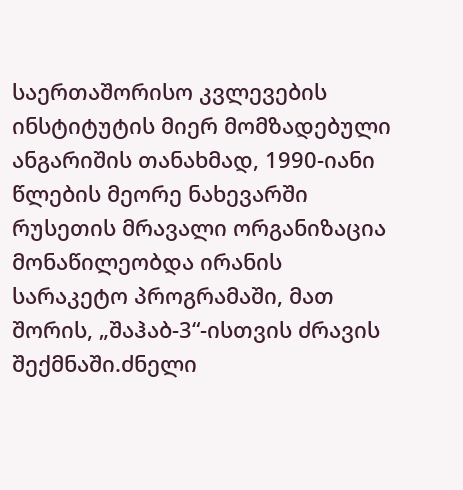საერთაშორისო კვლევების ინსტიტუტის მიერ მომზადებული ანგარიშის თანახმად, 1990-იანი წლების მეორე ნახევარში რუსეთის მრავალი ორგანიზაცია მონაწილეობდა ირანის სარაკეტო პროგრამაში, მათ შორის, „შაჰაბ-3“-ისთვის ძრავის შექმნაში.ძნელი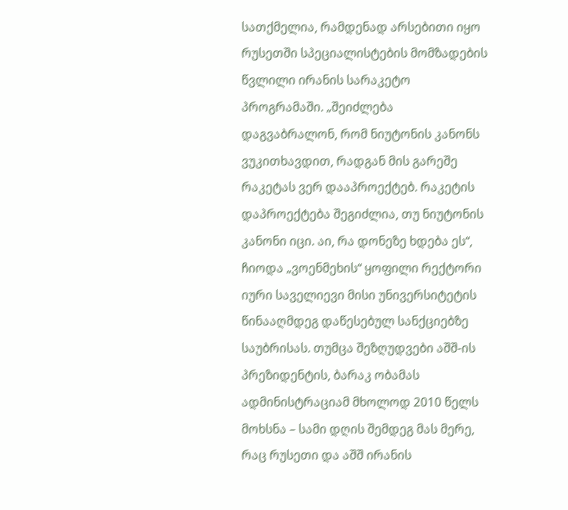სათქმელია, რამდენად არსებითი იყო რუსეთში სპეციალისტების მომზადების წვლილი ირანის სარაკეტო პროგრამაში. „შეიძლება დაგვაბრალონ, რომ ნიუტონის კანონს ვუკითხავდით, რადგან მის გარეშე რაკეტას ვერ დააპროექტებ. რაკეტის დაპროექტება შეგიძლია, თუ ნიუტონის კანონი იცი. აი, რა დონეზე ხდება ეს“, ჩიოდა „ვოენმეხის“ ყოფილი რექტორი იური საველიევი მისი უნივერსიტეტის წინააღმდეგ დაწესებულ სანქციებზე საუბრისას. თუმცა შეზღუდვები აშშ-ის პრეზიდენტის, ბარაკ ობამას ადმინისტრაციამ მხოლოდ 2010 წელს მოხსნა – სამი დღის შემდეგ მას მერე, რაც რუსეთი და აშშ ირანის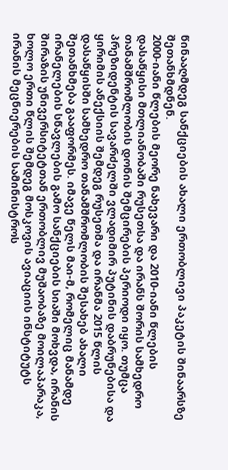წინააღმდეგ სანქციების ახალი ერთობლივი პაკეტის შინაარსზე შეთანხმდნენ.
2000-იანი წლების მეორე ნახევარი და 2010-იანი წლების დასაწყისი მთლიანობაში რუსეთსა და ირანს შორის სამხედრო თანამშრომლობის დონის შემცირების პერიოდი იყო. თუმცა პრეზიდენტის სავარძელში ვლადიმირ პუტინის დაბრუნებისა და ყირიმის ანექსიის შემდეგ რუსეთმა და ირანმა 2015 წლის დასაწყისში სამხედრო თანამშრომლობის შესახებ ახალი შეთანხმება გააფორმეს. იმავე წელს მაი-მ, რომელიც მანამდე ირანელების სწავლების გამო სანქციების სიაში მოხვდა, ირანის შირაზის უნივერსიტეტთან ერთობლივ მუშაობაზე მოილაპარაკა, ხოლო ერთი წლის შემდეგ მოსკოვის ავიაციის ინსტიტუტს ირანის მეცნიერების სამინისტროს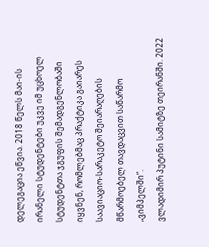დელეგაცია ეწვია. 2018 წელს მაი-ის ირანელი სტუდენტები უკვე იმ უცხოელ სტუდენტთა ჯგუფის შემადგენლობაში იყვნენ, რომლებმაც პრაქტიკა გაიარეს საავიაციო-სარაკეტო შეიარაღების მწარმოებელ თავდაცვით საწარმო „ვიმპელში“.
ვლადიმირ პუტინი სამიტზე თეირანში. 2022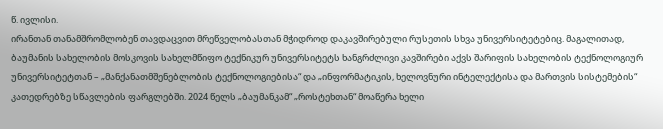წ. ივლისი.
ირანთან თანამშრომლობენ თავდაცვით მრეწველობასთან მჭიდროდ დაკავშირებული რუსეთის სხვა უნივერსიტეტებიც. მაგალითად, ბაუმანის სახელობის მოსკოვის სახელმწიფო ტექნიკურ უნივერსიტეტს ხანგრძლივი კავშირები აქვს შარიფის სახელობის ტექნოლოგიურ უნივერსიტეტთან – „მანქანათმშენებლობის ტექნოლოგიებისა“ და „ინფორმატიკის, ხელოვნური ინტელექტისა და მართვის სისტემების“ კათედრებზე სწავლების ფარგლებში. 2024 წელს „ბაუმანკამ“ „როსტეხთან“ მოაწერა ხელი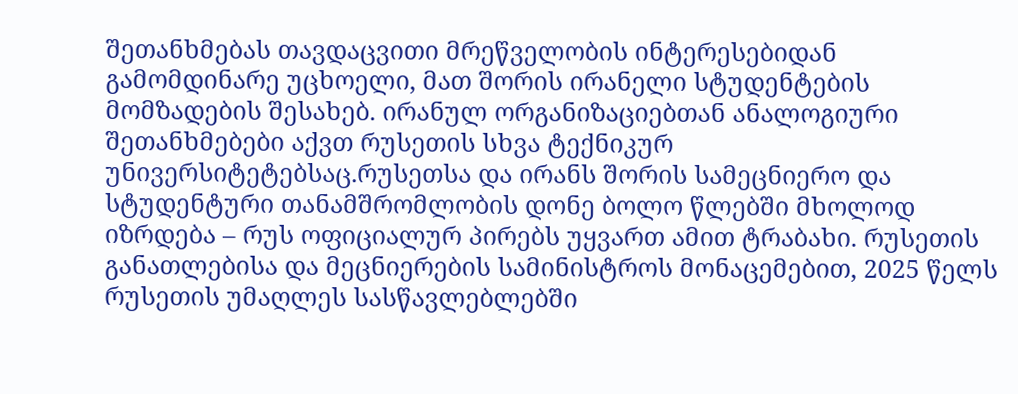შეთანხმებას თავდაცვითი მრეწველობის ინტერესებიდან გამომდინარე უცხოელი, მათ შორის ირანელი სტუდენტების მომზადების შესახებ. ირანულ ორგანიზაციებთან ანალოგიური შეთანხმებები აქვთ რუსეთის სხვა ტექნიკურ უნივერსიტეტებსაც.რუსეთსა და ირანს შორის სამეცნიერო და სტუდენტური თანამშრომლობის დონე ბოლო წლებში მხოლოდ იზრდება – რუს ოფიციალურ პირებს უყვართ ამით ტრაბახი. რუსეთის განათლებისა და მეცნიერების სამინისტროს მონაცემებით, 2025 წელს რუსეთის უმაღლეს სასწავლებლებში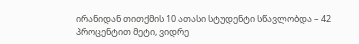ირანიდან თითქმის 10 ათასი სტუდენტი სწავლობდა – 42 პროცენტით მეტი, ვიდრე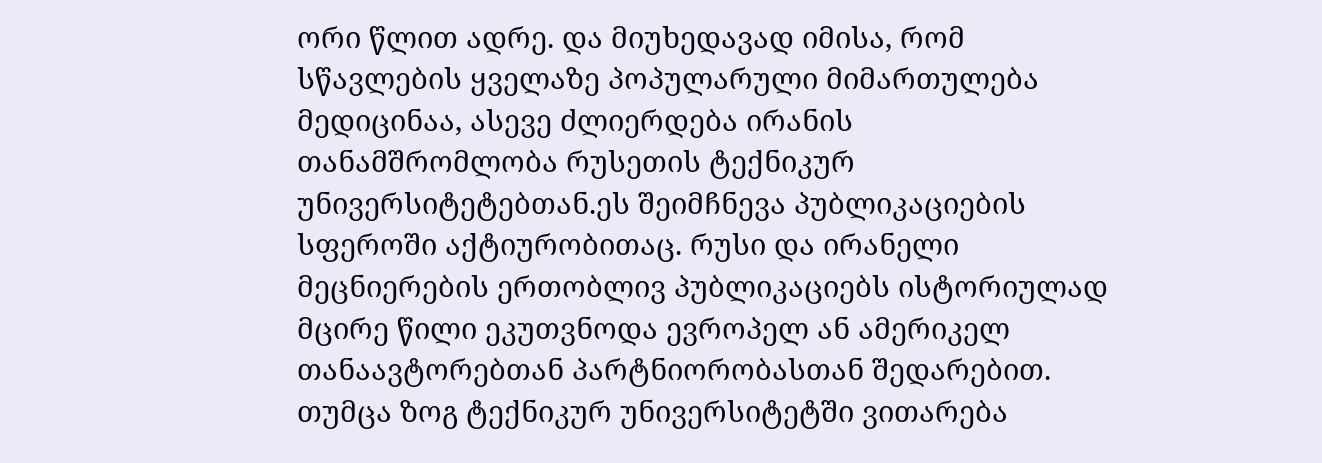ორი წლით ადრე. და მიუხედავად იმისა, რომ სწავლების ყველაზე პოპულარული მიმართულება მედიცინაა, ასევე ძლიერდება ირანის თანამშრომლობა რუსეთის ტექნიკურ უნივერსიტეტებთან.ეს შეიმჩნევა პუბლიკაციების სფეროში აქტიურობითაც. რუსი და ირანელი მეცნიერების ერთობლივ პუბლიკაციებს ისტორიულად მცირე წილი ეკუთვნოდა ევროპელ ან ამერიკელ თანაავტორებთან პარტნიორობასთან შედარებით. თუმცა ზოგ ტექნიკურ უნივერსიტეტში ვითარება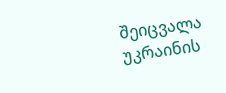შეიცვალა უკრაინის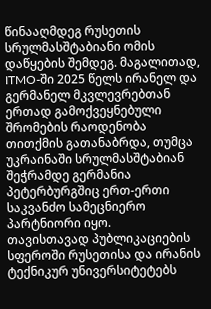წინააღმდეგ რუსეთის სრულმასშტაბიანი ომის დაწყების შემდეგ. მაგალითად, ITMO-ში 2025 წელს ირანელ და გერმანელ მკვლევრებთან ერთად გამოქვეყნებული შრომების რაოდენობა თითქმის გათანაბრდა, თუმცა უკრაინაში სრულმასშტაბიან შეჭრამდე გერმანია პეტერბურგშიც ერთ-ერთი საკვანძო სამეცნიერო პარტნიორი იყო.
თავისთავად პუბლიკაციების სფეროში რუსეთისა და ირანის ტექნიკურ უნივერსიტეტებს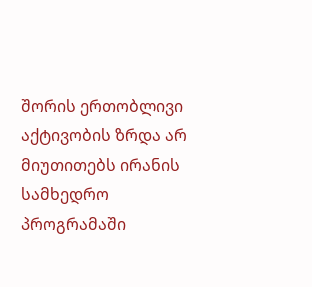შორის ერთობლივი აქტივობის ზრდა არ მიუთითებს ირანის სამხედრო პროგრამაში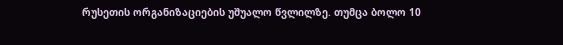რუსეთის ორგანიზაციების უშუალო წვლილზე. თუმცა ბოლო 10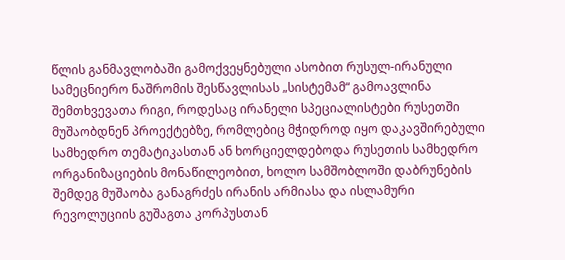წლის განმავლობაში გამოქვეყნებული ასობით რუსულ-ირანული სამეცნიერო ნაშრომის შესწავლისას „სისტემამ“ გამოავლინა შემთხვევათა რიგი, როდესაც ირანელი სპეციალისტები რუსეთში მუშაობდნენ პროექტებზე, რომლებიც მჭიდროდ იყო დაკავშირებული სამხედრო თემატიკასთან ან ხორციელდებოდა რუსეთის სამხედრო ორგანიზაციების მონაწილეობით, ხოლო სამშობლოში დაბრუნების შემდეგ მუშაობა განაგრძეს ირანის არმიასა და ისლამური რევოლუციის გუშაგთა კორპუსთან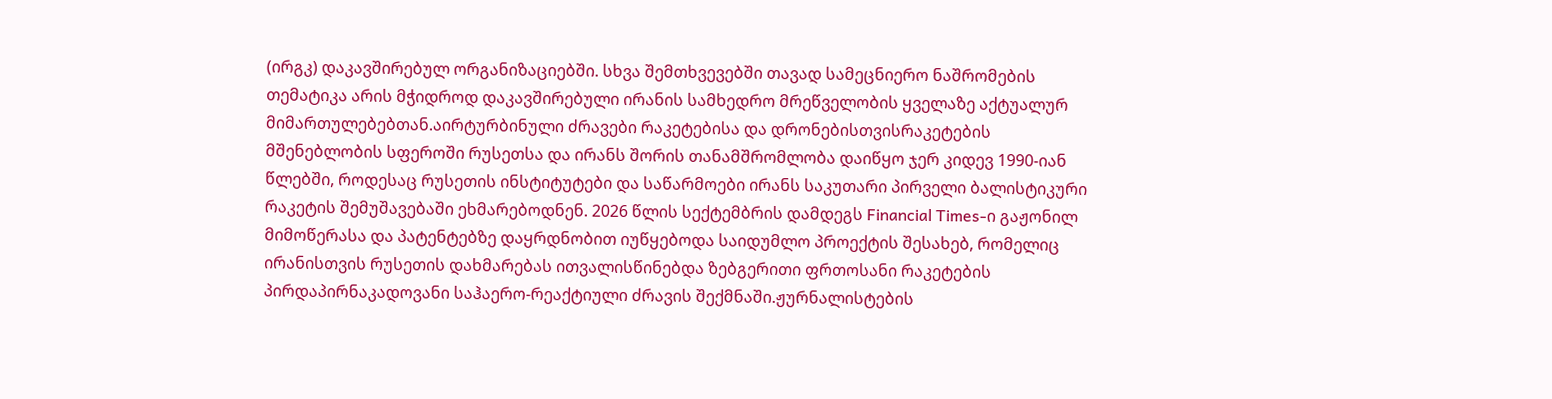(ირგკ) დაკავშირებულ ორგანიზაციებში. სხვა შემთხვევებში თავად სამეცნიერო ნაშრომების თემატიკა არის მჭიდროდ დაკავშირებული ირანის სამხედრო მრეწველობის ყველაზე აქტუალურ მიმართულებებთან.აირტურბინული ძრავები რაკეტებისა და დრონებისთვისრაკეტების მშენებლობის სფეროში რუსეთსა და ირანს შორის თანამშრომლობა დაიწყო ჯერ კიდევ 1990-იან წლებში, როდესაც რუსეთის ინსტიტუტები და საწარმოები ირანს საკუთარი პირველი ბალისტიკური რაკეტის შემუშავებაში ეხმარებოდნენ. 2026 წლის სექტემბრის დამდეგს Financial Times-ი გაჟონილ მიმოწერასა და პატენტებზე დაყრდნობით იუწყებოდა საიდუმლო პროექტის შესახებ, რომელიც ირანისთვის რუსეთის დახმარებას ითვალისწინებდა ზებგერითი ფრთოსანი რაკეტების პირდაპირნაკადოვანი საჰაერო-რეაქტიული ძრავის შექმნაში.ჟურნალისტების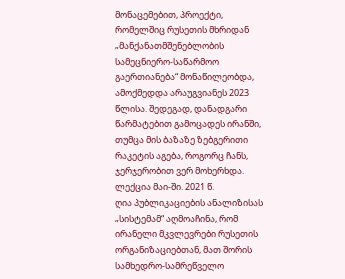მონაცემებით, პროექტი, რომელშიც რუსეთის მხრიდან „მანქანათმშენებლობის სამეცნიერო-საწარმოო გაერთიანება“ მონაწილეობდა, ამოქმედდა არაუგვიანეს 2023 წლისა. შედეგად, დანადგარი წარმატებით გამოცადეს ირანში, თუმცა მის ბაზაზე ზებგერითი რაკეტის აგება, როგორც ჩანს, ჯერჯერობით ვერ მოხერხდა.
ლექცია მაი-ში. 2021 წ.
ღია პუბლიკაციების ანალიზისას „სისტემამ“ აღმოაჩინა, რომ ირანელი მკვლევრები რუსეთის ორგანიზაციებთან, მათ შორის სამხედრო-სამრეწველო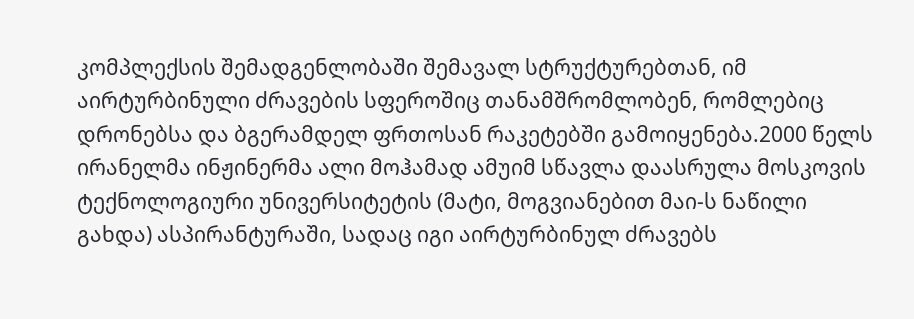კომპლექსის შემადგენლობაში შემავალ სტრუქტურებთან, იმ აირტურბინული ძრავების სფეროშიც თანამშრომლობენ, რომლებიც დრონებსა და ბგერამდელ ფრთოსან რაკეტებში გამოიყენება.2000 წელს ირანელმა ინჟინერმა ალი მოჰამად ამუიმ სწავლა დაასრულა მოსკოვის ტექნოლოგიური უნივერსიტეტის (მატი, მოგვიანებით მაი-ს ნაწილი გახდა) ასპირანტურაში, სადაც იგი აირტურბინულ ძრავებს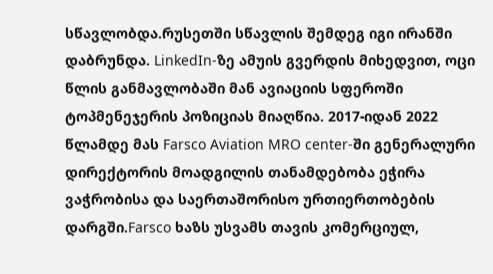სწავლობდა.რუსეთში სწავლის შემდეგ იგი ირანში დაბრუნდა. LinkedIn-ზე ამუის გვერდის მიხედვით, ოცი წლის განმავლობაში მან ავიაციის სფეროში ტოპმენეჯერის პოზიციას მიაღწია. 2017-იდან 2022 წლამდე მას Farsco Aviation MRO center-ში გენერალური დირექტორის მოადგილის თანამდებობა ეჭირა ვაჭრობისა და საერთაშორისო ურთიერთობების დარგში.Farsco ხაზს უსვამს თავის კომერციულ,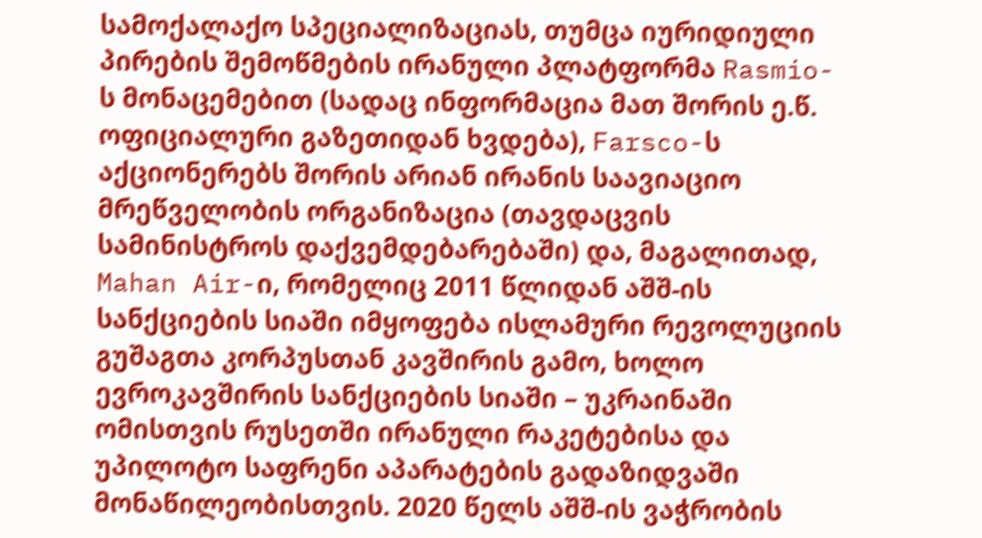სამოქალაქო სპეციალიზაციას, თუმცა იურიდიული პირების შემოწმების ირანული პლატფორმა Rasmio-ს მონაცემებით (სადაც ინფორმაცია მათ შორის ე.წ. ოფიციალური გაზეთიდან ხვდება), Farsco-ს აქციონერებს შორის არიან ირანის საავიაციო მრეწველობის ორგანიზაცია (თავდაცვის სამინისტროს დაქვემდებარებაში) და, მაგალითად, Mahan Air-ი, რომელიც 2011 წლიდან აშშ-ის სანქციების სიაში იმყოფება ისლამური რევოლუციის გუშაგთა კორპუსთან კავშირის გამო, ხოლო ევროკავშირის სანქციების სიაში – უკრაინაში ომისთვის რუსეთში ირანული რაკეტებისა და უპილოტო საფრენი აპარატების გადაზიდვაში მონაწილეობისთვის. 2020 წელს აშშ-ის ვაჭრობის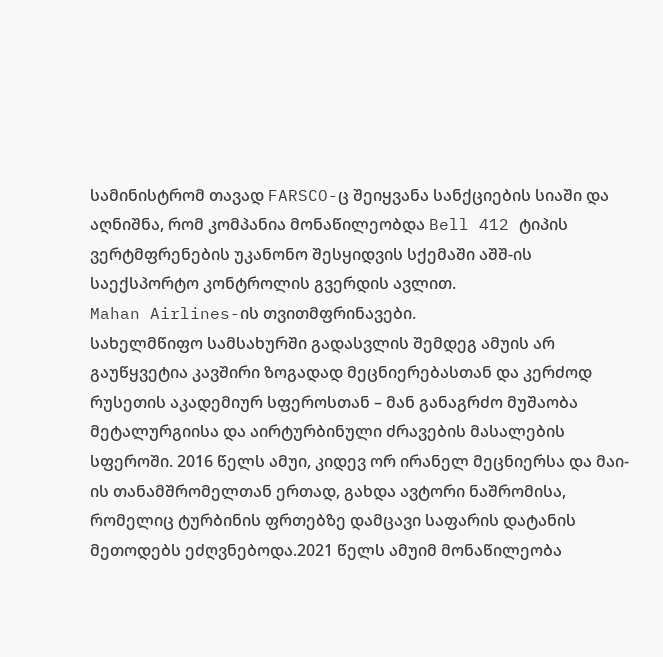სამინისტრომ თავად FARSCO-ც შეიყვანა სანქციების სიაში და აღნიშნა, რომ კომპანია მონაწილეობდა Bell 412 ტიპის ვერტმფრენების უკანონო შესყიდვის სქემაში აშშ-ის საექსპორტო კონტროლის გვერდის ავლით.
Mahan Airlines-ის თვითმფრინავები.
სახელმწიფო სამსახურში გადასვლის შემდეგ ამუის არ გაუწყვეტია კავშირი ზოგადად მეცნიერებასთან და კერძოდ რუსეთის აკადემიურ სფეროსთან – მან განაგრძო მუშაობა მეტალურგიისა და აირტურბინული ძრავების მასალების სფეროში. 2016 წელს ამუი, კიდევ ორ ირანელ მეცნიერსა და მაი-ის თანამშრომელთან ერთად, გახდა ავტორი ნაშრომისა, რომელიც ტურბინის ფრთებზე დამცავი საფარის დატანის მეთოდებს ეძღვნებოდა.2021 წელს ამუიმ მონაწილეობა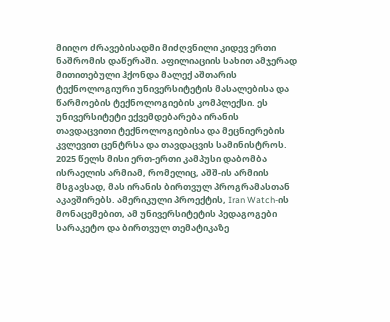მიიღო ძრავებისადმი მიძღვნილი კიდევ ერთი ნაშრომის დაწერაში. აფილიაციის სახით ამჯერად მითითებული ჰქონდა მალექ აშთარის ტექნოლოგიური უნივერსიტეტის მასალებისა და წარმოების ტექნოლოგიების კომპლექსი. ეს უნივერსიტეტი ექვემდებარება ირანის თავდაცვითი ტექნოლოგიებისა და მეცნიერების კვლევით ცენტრსა და თავდაცვის სამინისტროს. 2025 წელს მისი ერთ-ერთი კამპუსი დაბომბა ისრაელის არმიამ, რომელიც, აშშ-ის არმიის მსგავსად, მას ირანის ბირთვულ პროგრამასთან აკავშირებს. ამერიკული პროექტის, Iran Watch-ის მონაცემებით, ამ უნივერსიტეტის პედაგოგები სარაკეტო და ბირთვულ თემატიკაზე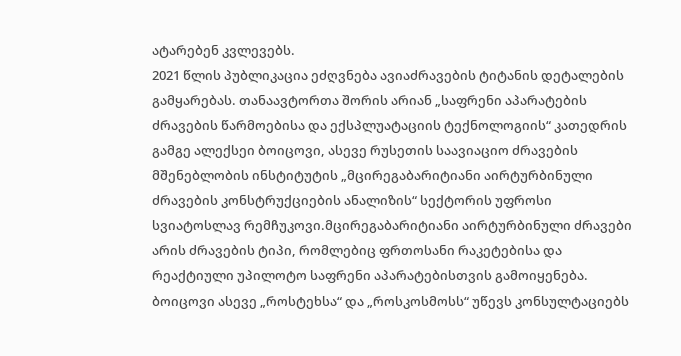ატარებენ კვლევებს.
2021 წლის პუბლიკაცია ეძღვნება ავიაძრავების ტიტანის დეტალების გამყარებას. თანაავტორთა შორის არიან „საფრენი აპარატების ძრავების წარმოებისა და ექსპლუატაციის ტექნოლოგიის“ კათედრის გამგე ალექსეი ბოიცოვი, ასევე რუსეთის საავიაციო ძრავების მშენებლობის ინსტიტუტის „მცირეგაბარიტიანი აირტურბინული ძრავების კონსტრუქციების ანალიზის“ სექტორის უფროსი სვიატოსლავ რემჩუკოვი.მცირეგაბარიტიანი აირტურბინული ძრავები არის ძრავების ტიპი, რომლებიც ფრთოსანი რაკეტებისა და რეაქტიული უპილოტო საფრენი აპარატებისთვის გამოიყენება. ბოიცოვი ასევე „როსტეხსა“ და „როსკოსმოსს“ უწევს კონსულტაციებს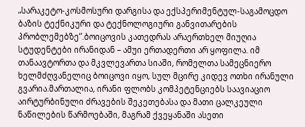„სარაკეტო-კოსმოსური დარგისა და ექსპერიმენტულ-საგამოცდო ბაზის ტექნიკური და ტექნოლოგიური განვითარების პრობლემებზე“.ბოიცოვის კათედრას არაერთხელ მიუღია სტუდენტები ირანიდან – ამუი ერთადერთი არ ყოფილა. იმ თანაავტორთა და მკვლევართა სიაში, რომელთა სამეცნიერო ხელმძღვანელიც ბოიცოვი იყო, სულ მცირე კიდევ ოთხი ირანული გვარია.მართალია, ირანი ფლობს კომპეტენციებს საავიაციო აირტურბინული ძრავების შეკეთებასა და მათი ცალკეული ნაწილების წარმოებაში, მაგრამ ქვეყანაში ასეთი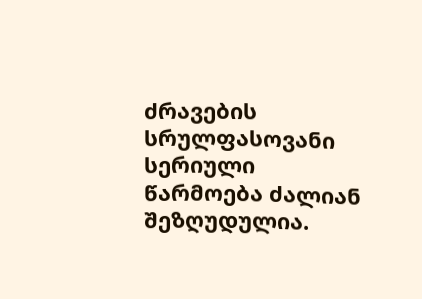ძრავების სრულფასოვანი სერიული წარმოება ძალიან შეზღუდულია.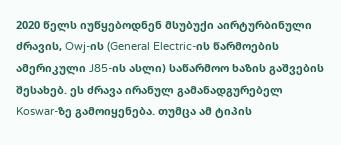2020 წელს იუწყებოდნენ მსუბუქი აირტურბინული ძრავის, Owj-ის (General Electric-ის წარმოების ამერიკული J85-ის ასლი) საწარმოო ხაზის გაშვების შესახებ. ეს ძრავა ირანულ გამანადგურებელ Koswar-ზე გამოიყენება. თუმცა ამ ტიპის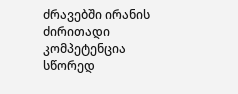ძრავებში ირანის ძირითადი კომპეტენცია სწორედ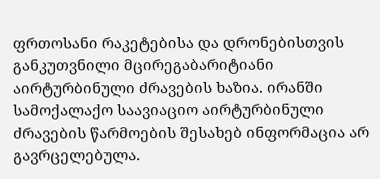ფრთოსანი რაკეტებისა და დრონებისთვის განკუთვნილი მცირეგაბარიტიანი აირტურბინული ძრავების ხაზია. ირანში სამოქალაქო საავიაციო აირტურბინული ძრავების წარმოების შესახებ ინფორმაცია არ გავრცელებულა.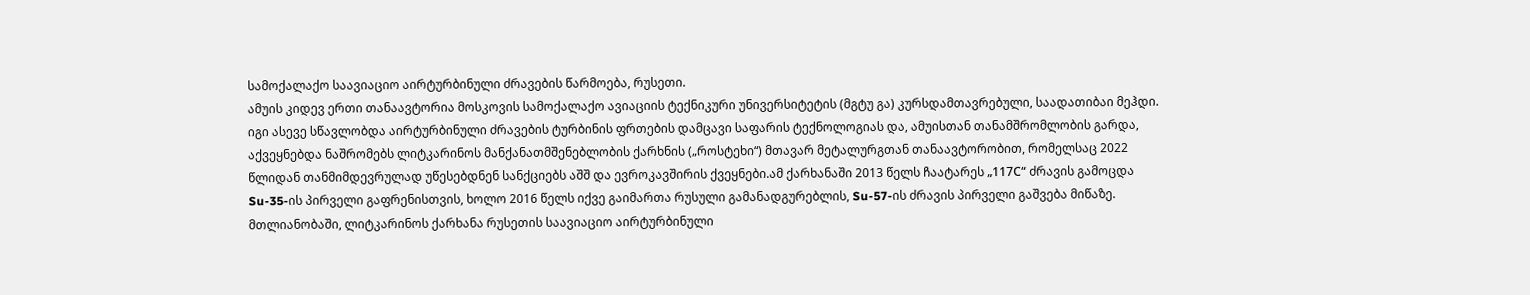სამოქალაქო საავიაციო აირტურბინული ძრავების წარმოება, რუსეთი.
ამუის კიდევ ერთი თანაავტორია მოსკოვის სამოქალაქო ავიაციის ტექნიკური უნივერსიტეტის (მგტუ გა) კურსდამთავრებული, საადათიბაი მეჰდი. იგი ასევე სწავლობდა აირტურბინული ძრავების ტურბინის ფრთების დამცავი საფარის ტექნოლოგიას და, ამუისთან თანამშრომლობის გარდა, აქვეყნებდა ნაშრომებს ლიტკარინოს მანქანათმშენებლობის ქარხნის („როსტეხი“) მთავარ მეტალურგთან თანაავტორობით, რომელსაც 2022 წლიდან თანმიმდევრულად უწესებდნენ სანქციებს აშშ და ევროკავშირის ქვეყნები.ამ ქარხანაში 2013 წელს ჩაატარეს „117С“ ძრავის გამოცდა Su-35-ის პირველი გაფრენისთვის, ხოლო 2016 წელს იქვე გაიმართა რუსული გამანადგურებლის, Su-57-ის ძრავის პირველი გაშვება მიწაზე. მთლიანობაში, ლიტკარინოს ქარხანა რუსეთის საავიაციო აირტურბინული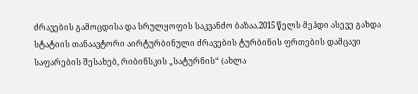ძრავების გამოცდისა და სრულყოფის საკვანძო ბაზაა.2015 წელს მეჰდი ასევე გახდა სტატიის თანაავტორი აირტურბინული ძრავების ტურბინის ფრთების დამცავი საფარების შესახებ, რიბინსკის „სატურნის“ (ახლა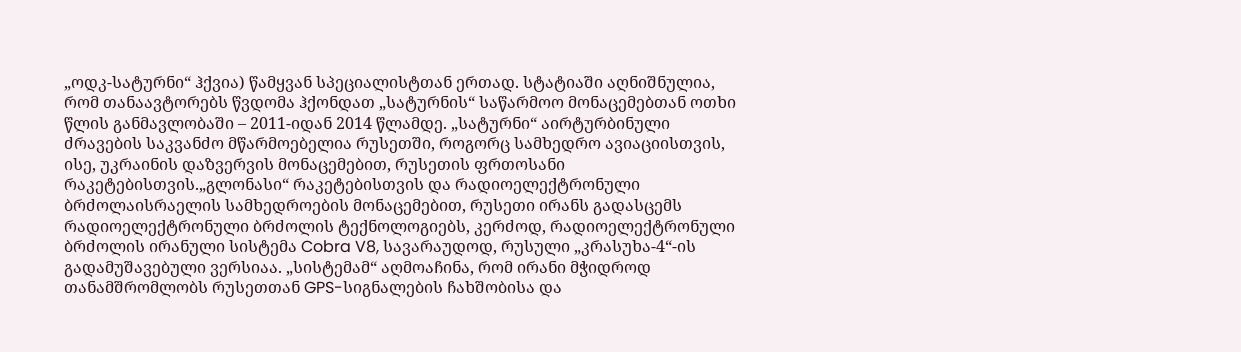„ოდკ-სატურნი“ ჰქვია) წამყვან სპეციალისტთან ერთად. სტატიაში აღნიშნულია, რომ თანაავტორებს წვდომა ჰქონდათ „სატურნის“ საწარმოო მონაცემებთან ოთხი წლის განმავლობაში – 2011-იდან 2014 წლამდე. „სატურნი“ აირტურბინული ძრავების საკვანძო მწარმოებელია რუსეთში, როგორც სამხედრო ავიაციისთვის, ისე, უკრაინის დაზვერვის მონაცემებით, რუსეთის ფრთოსანი რაკეტებისთვის.„გლონასი“ რაკეტებისთვის და რადიოელექტრონული ბრძოლაისრაელის სამხედროების მონაცემებით, რუსეთი ირანს გადასცემს რადიოელექტრონული ბრძოლის ტექნოლოგიებს, კერძოდ, რადიოელექტრონული ბრძოლის ირანული სისტემა Cobra V8, სავარაუდოდ, რუსული „კრასუხა-4“-ის გადამუშავებული ვერსიაა. „სისტემამ“ აღმოაჩინა, რომ ირანი მჭიდროდ თანამშრომლობს რუსეთთან GPS-სიგნალების ჩახშობისა და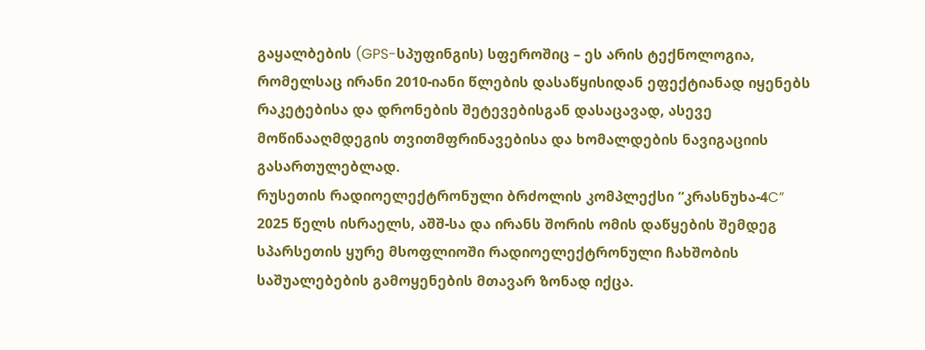გაყალბების (GPS-სპუფინგის) სფეროშიც – ეს არის ტექნოლოგია, რომელსაც ირანი 2010-იანი წლების დასაწყისიდან ეფექტიანად იყენებს რაკეტებისა და დრონების შეტევებისგან დასაცავად, ასევე მოწინააღმდეგის თვითმფრინავებისა და ხომალდების ნავიგაციის გასართულებლად.
რუსეთის რადიოელექტრონული ბრძოლის კომპლექსი “კრასნუხა-4C”
2025 წელს ისრაელს, აშშ-სა და ირანს შორის ომის დაწყების შემდეგ სპარსეთის ყურე მსოფლიოში რადიოელექტრონული ჩახშობის საშუალებების გამოყენების მთავარ ზონად იქცა.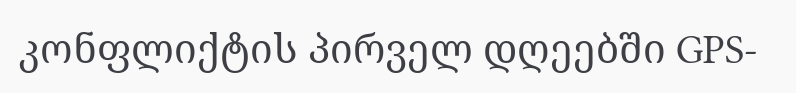კონფლიქტის პირველ დღეებში GPS-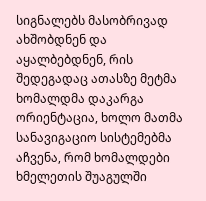სიგნალებს მასობრივად ახშობდნენ და აყალბებდნენ, რის შედეგადაც ათასზე მეტმა ხომალდმა დაკარგა ორიენტაცია, ხოლო მათმა სანავიგაციო სისტემებმა აჩვენა, რომ ხომალდები ხმელეთის შუაგულში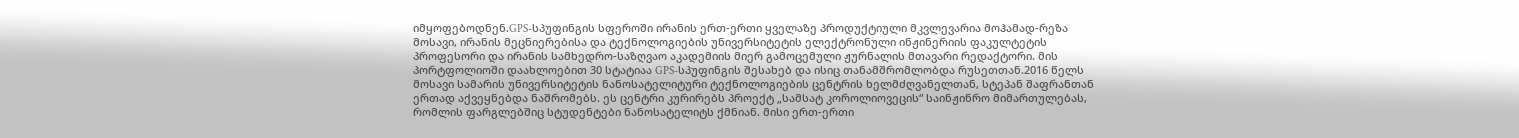იმყოფებოდნენ.GPS-სპუფინგის სფეროში ირანის ერთ-ერთი ყველაზე პროდუქტიული მკვლევარია მოჰამად-რეზა მოსავი, ირანის მეცნიერებისა და ტექნოლოგიების უნივერსიტეტის ელექტრონული ინჟინერიის ფაკულტეტის პროფესორი და ირანის სამხედრო-საზღვაო აკადემიის მიერ გამოცემული ჟურნალის მთავარი რედაქტორი. მის პორტფოლიოში დაახლოებით 30 სტატიაა GPS-სპუფინგის შესახებ და ისიც თანამშრომლობდა რუსეთთან.2016 წელს მოსავი სამარის უნივერსიტეტის ნანოსატელიტური ტექნოლოგიების ცენტრის ხელმძღვანელთან, სტეპან შაფრანთან ერთად აქვეყნებდა ნაშრომებს. ეს ცენტრი კურირებს პროექტ „სამსატ კოროლიოვეცის“ საინჟინრო მიმართულებას, რომლის ფარგლებშიც სტუდენტები ნანოსატელიტს ქმნიან. მისი ერთ-ერთი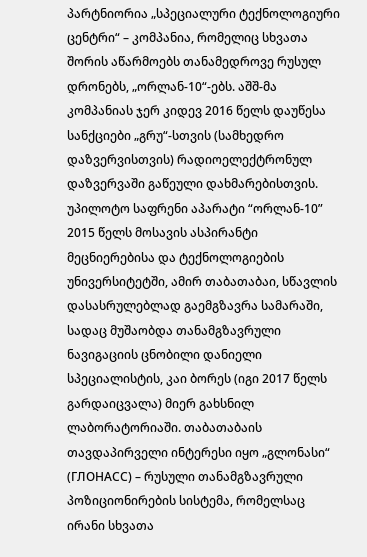პარტნიორია „სპეციალური ტექნოლოგიური ცენტრი“ – კომპანია, რომელიც სხვათა შორის აწარმოებს თანამედროვე რუსულ დრონებს, „ორლან-10“-ებს. აშშ-მა კომპანიას ჯერ კიდევ 2016 წელს დაუწესა სანქციები „გრუ“-სთვის (სამხედრო დაზვერვისთვის) რადიოელექტრონულ დაზვერვაში გაწეული დახმარებისთვის.
უპილოტო საფრენი აპარატი “ორლან-10”
2015 წელს მოსავის ასპირანტი მეცნიერებისა და ტექნოლოგიების უნივერსიტეტში, ამირ თაბათაბაი, სწავლის დასასრულებლად გაემგზავრა სამარაში, სადაც მუშაობდა თანამგზავრული ნავიგაციის ცნობილი დანიელი სპეციალისტის, კაი ბორეს (იგი 2017 წელს გარდაიცვალა) მიერ გახსნილ ლაბორატორიაში. თაბათაბაის თავდაპირველი ინტერესი იყო „გლონასი“ (ГЛОНАСС) – რუსული თანამგზავრული პოზიციონირების სისტემა, რომელსაც ირანი სხვათა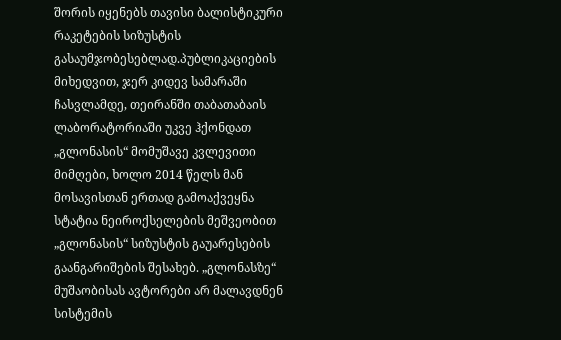შორის იყენებს თავისი ბალისტიკური რაკეტების სიზუსტის გასაუმჯობესებლად.პუბლიკაციების მიხედვით, ჯერ კიდევ სამარაში ჩასვლამდე, თეირანში თაბათაბაის ლაბორატორიაში უკვე ჰქონდათ „გლონასის“ მომუშავე კვლევითი მიმღები, ხოლო 2014 წელს მან მოსავისთან ერთად გამოაქვეყნა სტატია ნეიროქსელების მეშვეობით „გლონასის“ სიზუსტის გაუარესების გაანგარიშების შესახებ. „გლონასზე“ მუშაობისას ავტორები არ მალავდნენ სისტემის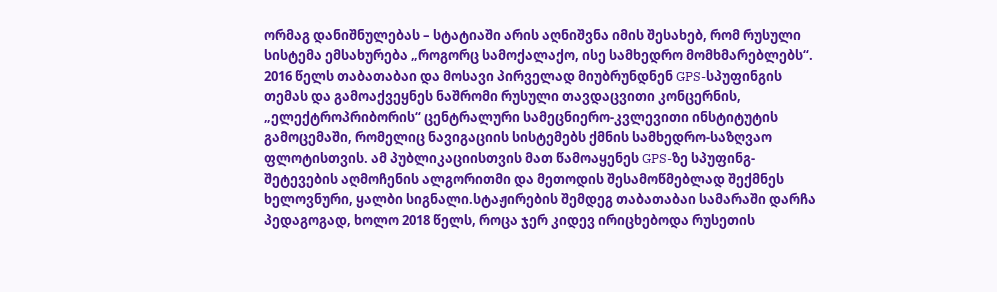ორმაგ დანიშნულებას – სტატიაში არის აღნიშვნა იმის შესახებ, რომ რუსული სისტემა ემსახურება „როგორც სამოქალაქო, ისე სამხედრო მომხმარებლებს“.
2016 წელს თაბათაბაი და მოსავი პირველად მიუბრუნდნენ GPS-სპუფინგის თემას და გამოაქვეყნეს ნაშრომი რუსული თავდაცვითი კონცერნის, „ელექტროპრიბორის“ ცენტრალური სამეცნიერო-კვლევითი ინსტიტუტის გამოცემაში, რომელიც ნავიგაციის სისტემებს ქმნის სამხედრო-საზღვაო ფლოტისთვის. ამ პუბლიკაციისთვის მათ წამოაყენეს GPS-ზე სპუფინგ-შეტევების აღმოჩენის ალგორითმი და მეთოდის შესამოწმებლად შექმნეს ხელოვნური, ყალბი სიგნალი.სტაჟირების შემდეგ თაბათაბაი სამარაში დარჩა პედაგოგად, ხოლო 2018 წელს, როცა ჯერ კიდევ ირიცხებოდა რუსეთის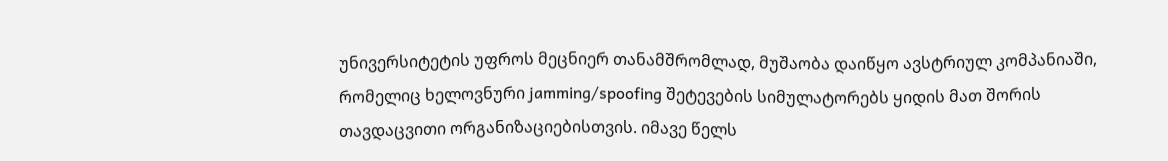უნივერსიტეტის უფროს მეცნიერ თანამშრომლად, მუშაობა დაიწყო ავსტრიულ კომპანიაში, რომელიც ხელოვნური jamming/spoofing შეტევების სიმულატორებს ყიდის მათ შორის თავდაცვითი ორგანიზაციებისთვის. იმავე წელს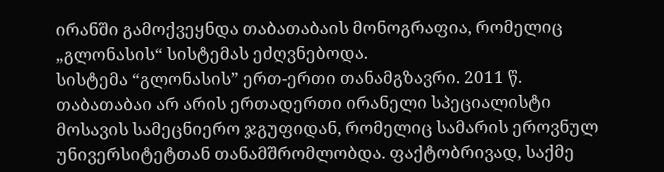ირანში გამოქვეყნდა თაბათაბაის მონოგრაფია, რომელიც „გლონასის“ სისტემას ეძღვნებოდა.
სისტემა “გლონასის” ერთ-ერთი თანამგზავრი. 2011 წ.
თაბათაბაი არ არის ერთადერთი ირანელი სპეციალისტი მოსავის სამეცნიერო ჯგუფიდან, რომელიც სამარის ეროვნულ უნივერსიტეტთან თანამშრომლობდა. ფაქტობრივად, საქმე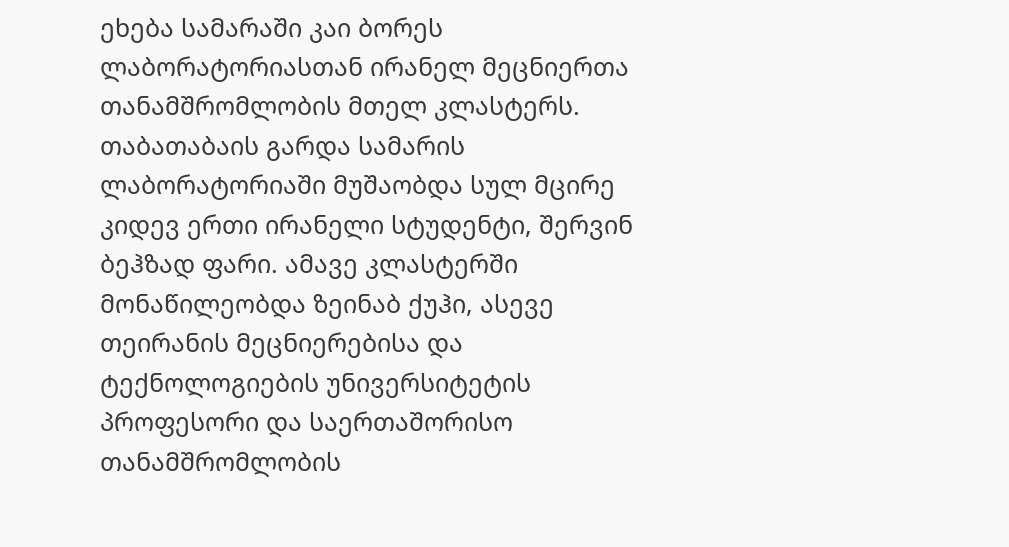ეხება სამარაში კაი ბორეს ლაბორატორიასთან ირანელ მეცნიერთა თანამშრომლობის მთელ კლასტერს. თაბათაბაის გარდა სამარის ლაბორატორიაში მუშაობდა სულ მცირე კიდევ ერთი ირანელი სტუდენტი, შერვინ ბეჰზად ფარი. ამავე კლასტერში მონაწილეობდა ზეინაბ ქუჰი, ასევე თეირანის მეცნიერებისა და ტექნოლოგიების უნივერსიტეტის პროფესორი და საერთაშორისო თანამშრომლობის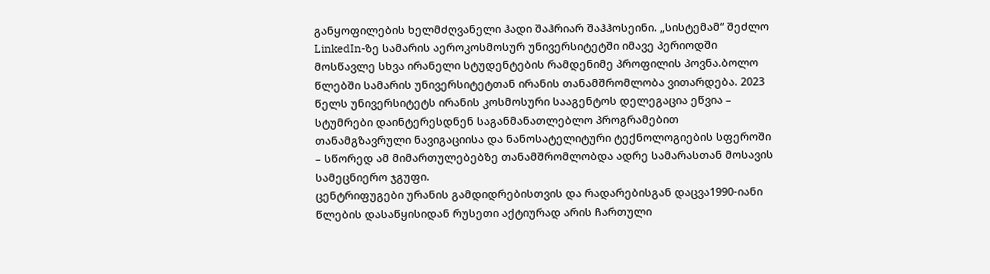განყოფილების ხელმძღვანელი ჰადი შაჰრიარ შაჰჰოსეინი. „სისტემამ“ შეძლო LinkedIn-ზე სამარის აეროკოსმოსურ უნივერსიტეტში იმავე პერიოდში მოსწავლე სხვა ირანელი სტუდენტების რამდენიმე პროფილის პოვნა.ბოლო წლებში სამარის უნივერსიტეტთან ირანის თანამშრომლობა ვითარდება. 2023 წელს უნივერსიტეტს ირანის კოსმოსური სააგენტოს დელეგაცია ეწვია – სტუმრები დაინტერესდნენ საგანმანათლებლო პროგრამებით თანამგზავრული ნავიგაციისა და ნანოსატელიტური ტექნოლოგიების სფეროში – სწორედ ამ მიმართულებებზე თანამშრომლობდა ადრე სამარასთან მოსავის სამეცნიერო ჯგუფი.
ცენტრიფუგები ურანის გამდიდრებისთვის და რადარებისგან დაცვა1990-იანი წლების დასაწყისიდან რუსეთი აქტიურად არის ჩართული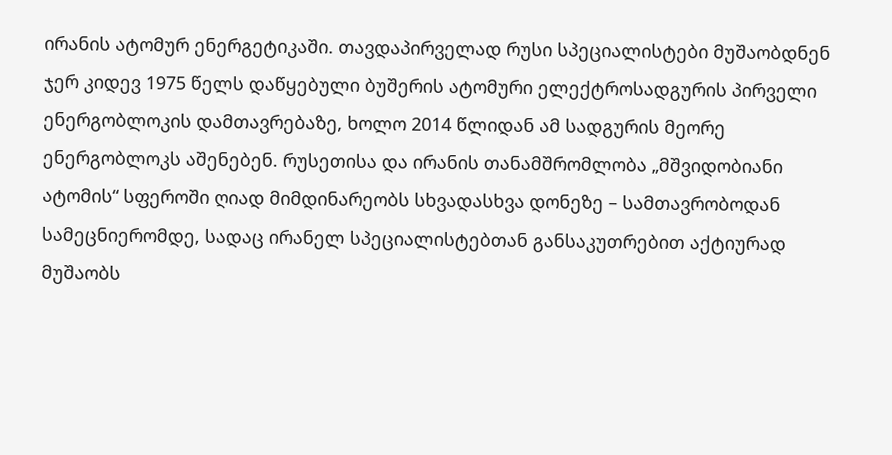ირანის ატომურ ენერგეტიკაში. თავდაპირველად რუსი სპეციალისტები მუშაობდნენ ჯერ კიდევ 1975 წელს დაწყებული ბუშერის ატომური ელექტროსადგურის პირველი ენერგობლოკის დამთავრებაზე, ხოლო 2014 წლიდან ამ სადგურის მეორე ენერგობლოკს აშენებენ. რუსეთისა და ირანის თანამშრომლობა „მშვიდობიანი ატომის“ სფეროში ღიად მიმდინარეობს სხვადასხვა დონეზე – სამთავრობოდან სამეცნიერომდე, სადაც ირანელ სპეციალისტებთან განსაკუთრებით აქტიურად მუშაობს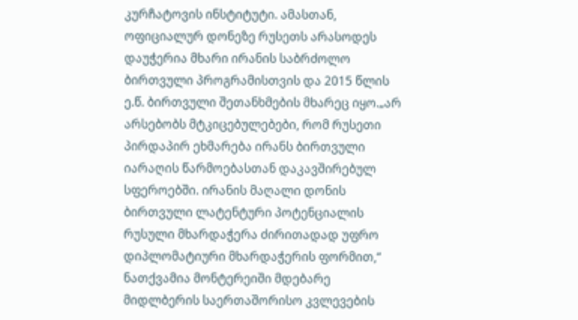კურჩატოვის ინსტიტუტი. ამასთან, ოფიციალურ დონეზე რუსეთს არასოდეს დაუჭერია მხარი ირანის საბრძოლო ბირთვული პროგრამისთვის და 2015 წლის ე.წ. ბირთვული შეთანხმების მხარეც იყო.„არ არსებობს მტკიცებულებები, რომ რუსეთი პირდაპირ ეხმარება ირანს ბირთვული იარაღის წარმოებასთან დაკავშირებულ სფეროებში. ირანის მაღალი დონის ბირთვული ლატენტური პოტენციალის რუსული მხარდაჭერა ძირითადად უფრო დიპლომატიური მხარდაჭერის ფორმით,“ ნათქვამია მონტერეიში მდებარე მიდლბერის საერთაშორისო კვლევების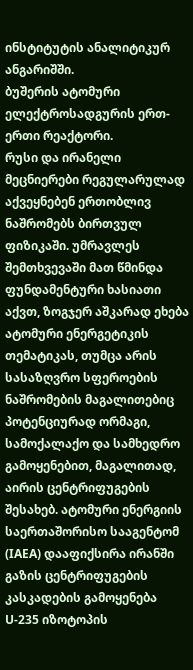ინსტიტუტის ანალიტიკურ ანგარიშში.
ბუშერის ატომური ელექტროსადგურის ერთ-ერთი რეაქტორი.
რუსი და ირანელი მეცნიერები რეგულარულად აქვეყნებენ ერთობლივ ნაშრომებს ბირთვულ ფიზიკაში. უმრავლეს შემთხვევაში მათ წმინდა ფუნდამენტური ხასიათი აქვთ, ზოგჯერ აშკარად ეხება ატომური ენერგეტიკის თემატიკას, თუმცა არის სასაზღვრო სფეროების ნაშრომების მაგალითებიც პოტენციურად ორმაგი, სამოქალაქო და სამხედრო გამოყენებით, მაგალითად, აირის ცენტრიფუგების შესახებ. ატომური ენერგიის საერთაშორისო სააგენტომ (IAEA) დააფიქსირა ირანში გაზის ცენტრიფუგების კასკადების გამოყენება U-235 იზოტოპის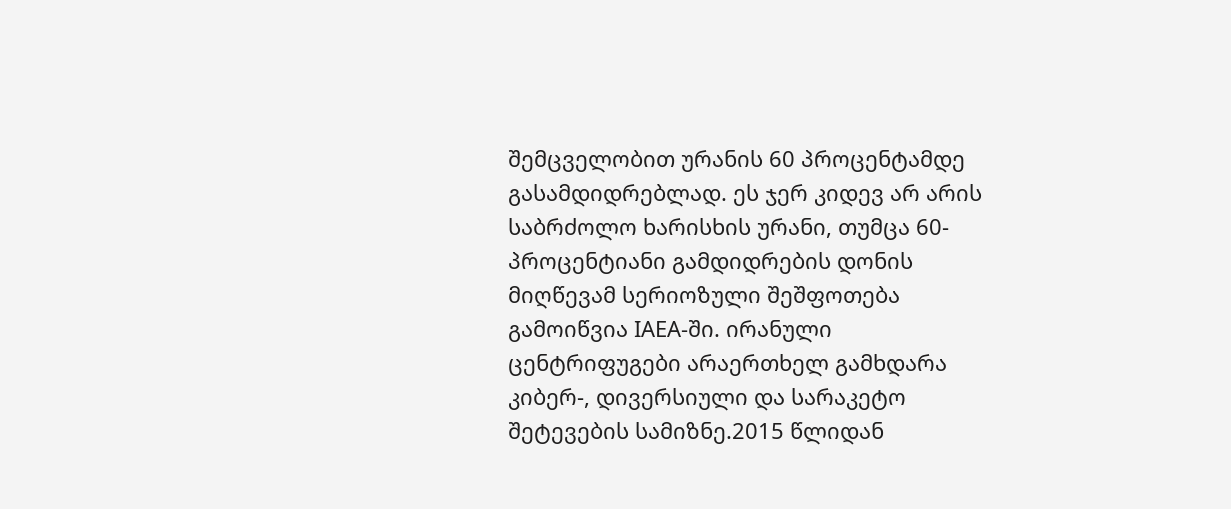შემცველობით ურანის 60 პროცენტამდე გასამდიდრებლად. ეს ჯერ კიდევ არ არის საბრძოლო ხარისხის ურანი, თუმცა 60-პროცენტიანი გამდიდრების დონის მიღწევამ სერიოზული შეშფოთება გამოიწვია IAEA-ში. ირანული ცენტრიფუგები არაერთხელ გამხდარა კიბერ-, დივერსიული და სარაკეტო შეტევების სამიზნე.2015 წლიდან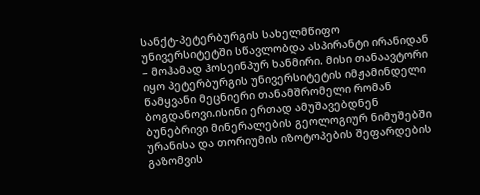სანქტ-პეტერბურგის სახელმწიფო უნივერსიტეტში სწავლობდა ასპირანტი ირანიდან – მოჰამად ჰოსეინპურ ხანმირი. მისი თანაავტორი იყო პეტერბურგის უნივერსიტეტის იმჟამინდელი წამყვანი მეცნიერი თანამშრომელი რომან ბოგდანოვი.ისინი ერთად ამუშავებდნენ ბუნებრივი მინერალების გეოლოგიურ ნიმუშებში ურანისა და თორიუმის იზოტოპების შეფარდების გაზომვის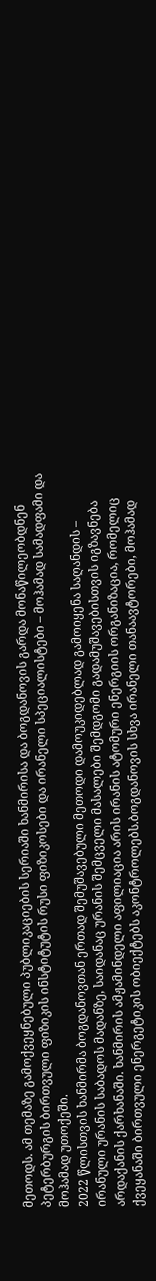მეთოდს. ამ თემაზე გამოქვეყნებული პუბლიკაციების სერიაში ხანმირისა და ბოგდანოვის გარდა მონაწილეობდნენ პეტერბურგის ბირთვული ფიზიკის ინსტიტუტის რუსი ფიზიკოსები და ირანელი სპეციალისტები – მოჰამად სამადფამი და მოჰამად უთოქეში.
2022 წლისთვის ხანმირმა ბოგდანოვთან ერთად შემუშავებული მეთოდი დამოუკიდებლად გამოიყენა საღანდის – ირანული ურანის საბადოს მადანზე, საიდანაც ურანის შემცველი მასალები შემდგომი გადამუშავებისთვის იგზავნება არდაქანის ქარხანაში. ხანმირის ამჟამინდელი აფილიაცია არის ირანის ატომური ენერგიის ორგანიზაცია, რომელიც ქვეყანაში ბირთვული ენერგეტიკის ობიექტებს აკონტროლებს.ბოგდანოვის სხვა ირანელი თანაავტორები, მოჰამად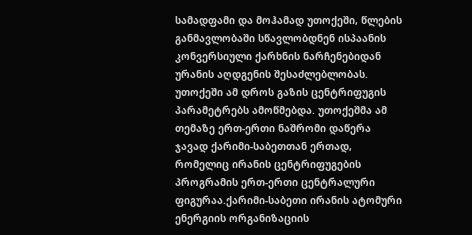სამადფამი და მოჰამად უთოქეში, წლების განმავლობაში სწავლობდნენ ისპაანის კონვერსიული ქარხნის ნარჩენებიდან ურანის აღდგენის შესაძლებლობას. უთოქეში ამ დროს გაზის ცენტრიფუგის პარამეტრებს ამოწმებდა. უთოქეშმა ამ თემაზე ერთ-ერთი ნაშრომი დაწერა ჯავად ქარიმი-საბეთთან ერთად, რომელიც ირანის ცენტრიფუგების პროგრამის ერთ-ერთი ცენტრალური ფიგურაა.ქარიმი-საბეთი ირანის ატომური ენერგიის ორგანიზაციის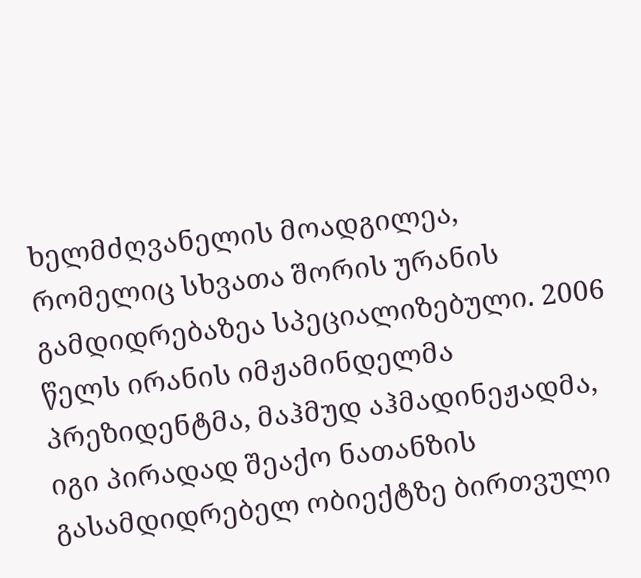ხელმძღვანელის მოადგილეა, რომელიც სხვათა შორის ურანის გამდიდრებაზეა სპეციალიზებული. 2006 წელს ირანის იმჟამინდელმა პრეზიდენტმა, მაჰმუდ აჰმადინეჟადმა, იგი პირადად შეაქო ნათანზის გასამდიდრებელ ობიექტზე ბირთვული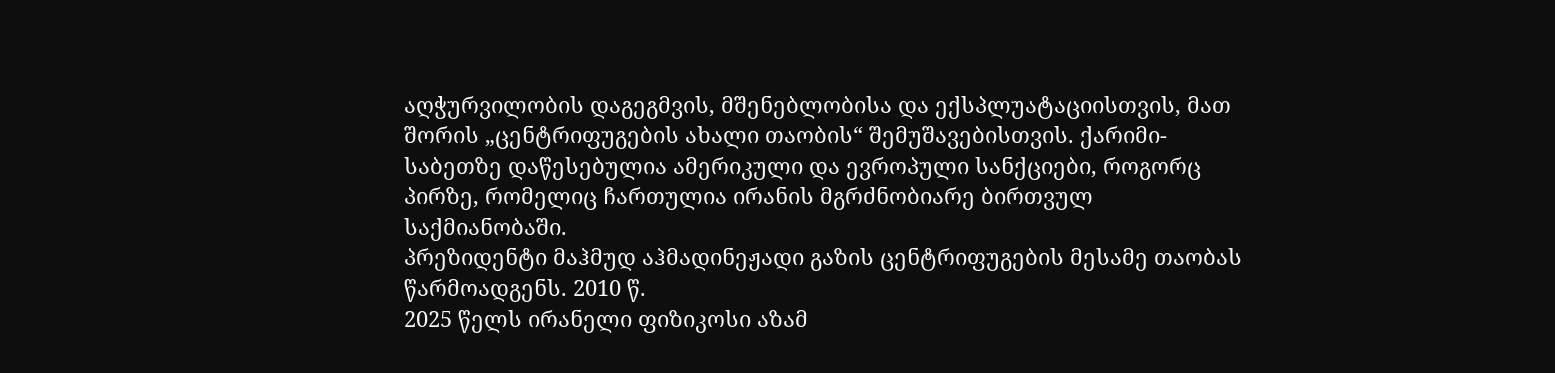აღჭურვილობის დაგეგმვის, მშენებლობისა და ექსპლუატაციისთვის, მათ შორის „ცენტრიფუგების ახალი თაობის“ შემუშავებისთვის. ქარიმი-საბეთზე დაწესებულია ამერიკული და ევროპული სანქციები, როგორც პირზე, რომელიც ჩართულია ირანის მგრძნობიარე ბირთვულ საქმიანობაში.
პრეზიდენტი მაჰმუდ აჰმადინეჟადი გაზის ცენტრიფუგების მესამე თაობას წარმოადგენს. 2010 წ.
2025 წელს ირანელი ფიზიკოსი აზამ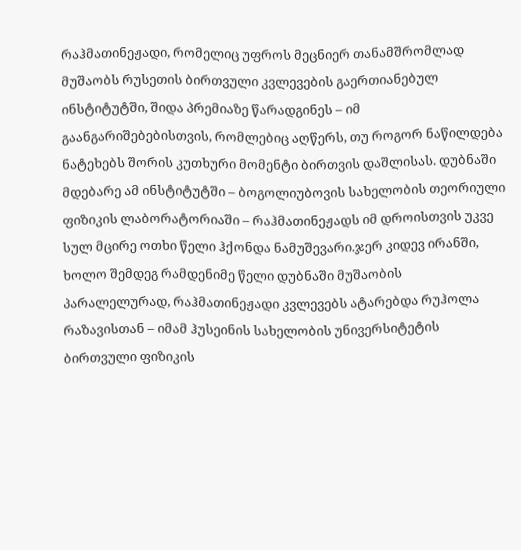რაჰმათინეჟადი, რომელიც უფროს მეცნიერ თანამშრომლად მუშაობს რუსეთის ბირთვული კვლევების გაერთიანებულ ინსტიტუტში, შიდა პრემიაზე წარადგინეს – იმ გაანგარიშებებისთვის, რომლებიც აღწერს, თუ როგორ ნაწილდება ნატეხებს შორის კუთხური მომენტი ბირთვის დაშლისას. დუბნაში მდებარე ამ ინსტიტუტში – ბოგოლიუბოვის სახელობის თეორიული ფიზიკის ლაბორატორიაში – რაჰმათინეჟადს იმ დროისთვის უკვე სულ მცირე ოთხი წელი ჰქონდა ნამუშევარი.ჯერ კიდევ ირანში, ხოლო შემდეგ რამდენიმე წელი დუბნაში მუშაობის პარალელურად, რაჰმათინეჟადი კვლევებს ატარებდა რუჰოლა რაზავისთან – იმამ ჰუსეინის სახელობის უნივერსიტეტის ბირთვული ფიზიკის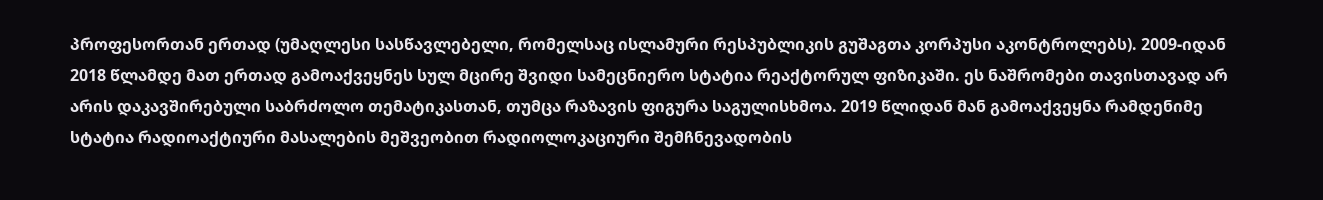პროფესორთან ერთად (უმაღლესი სასწავლებელი, რომელსაც ისლამური რესპუბლიკის გუშაგთა კორპუსი აკონტროლებს). 2009-იდან 2018 წლამდე მათ ერთად გამოაქვეყნეს სულ მცირე შვიდი სამეცნიერო სტატია რეაქტორულ ფიზიკაში. ეს ნაშრომები თავისთავად არ არის დაკავშირებული საბრძოლო თემატიკასთან, თუმცა რაზავის ფიგურა საგულისხმოა. 2019 წლიდან მან გამოაქვეყნა რამდენიმე სტატია რადიოაქტიური მასალების მეშვეობით რადიოლოკაციური შემჩნევადობის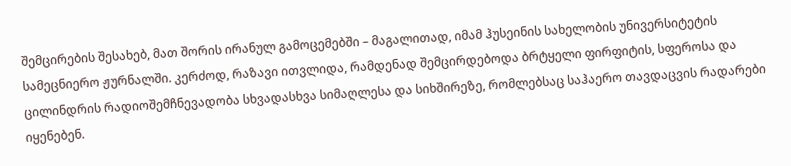შემცირების შესახებ, მათ შორის ირანულ გამოცემებში – მაგალითად, იმამ ჰუსეინის სახელობის უნივერსიტეტის სამეცნიერო ჟურნალში. კერძოდ, რაზავი ითვლიდა, რამდენად შემცირდებოდა ბრტყელი ფირფიტის, სფეროსა და ცილინდრის რადიოშემჩნევადობა სხვადასხვა სიმაღლესა და სიხშირეზე, რომლებსაც საჰაერო თავდაცვის რადარები იყენებენ.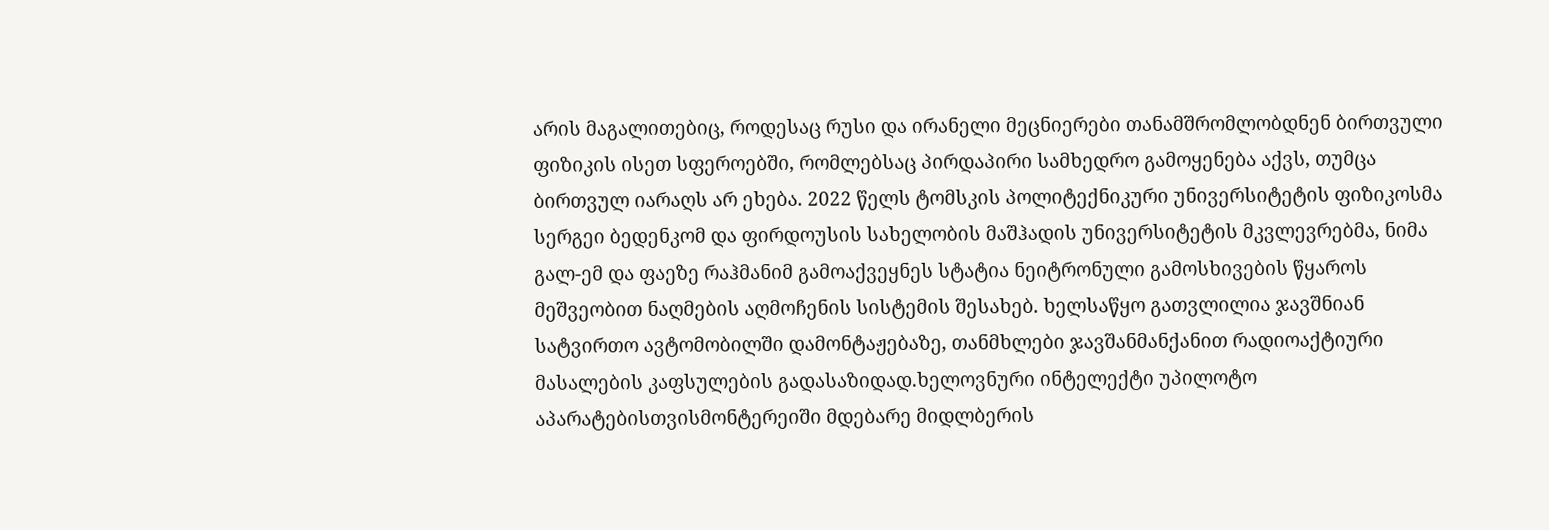არის მაგალითებიც, როდესაც რუსი და ირანელი მეცნიერები თანამშრომლობდნენ ბირთვული ფიზიკის ისეთ სფეროებში, რომლებსაც პირდაპირი სამხედრო გამოყენება აქვს, თუმცა ბირთვულ იარაღს არ ეხება. 2022 წელს ტომსკის პოლიტექნიკური უნივერსიტეტის ფიზიკოსმა სერგეი ბედენკომ და ფირდოუსის სახელობის მაშჰადის უნივერსიტეტის მკვლევრებმა, ნიმა გალ-ემ და ფაეზე რაჰმანიმ გამოაქვეყნეს სტატია ნეიტრონული გამოსხივების წყაროს მეშვეობით ნაღმების აღმოჩენის სისტემის შესახებ. ხელსაწყო გათვლილია ჯავშნიან სატვირთო ავტომობილში დამონტაჟებაზე, თანმხლები ჯავშანმანქანით რადიოაქტიური მასალების კაფსულების გადასაზიდად.ხელოვნური ინტელექტი უპილოტო აპარატებისთვისმონტერეიში მდებარე მიდლბერის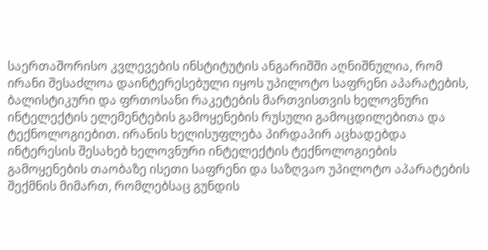საერთაშორისო კვლევების ინსტიტუტის ანგარიშში აღნიშნულია, რომ ირანი შესაძლოა დაინტერესებული იყოს უპილოტო საფრენი აპარატების, ბალისტიკური და ფრთოსანი რაკეტების მართვისთვის ხელოვნური ინტელექტის ელემენტების გამოყენების რუსული გამოცდილებითა და ტექნოლოგიებით. ირანის ხელისუფლება პირდაპირ აცხადებდა ინტერესის შესახებ ხელოვნური ინტელექტის ტექნოლოგიების გამოყენების თაობაზე ისეთი საფრენი და საზღვაო უპილოტო აპარატების შექმნის მიმართ, რომლებსაც გუნდის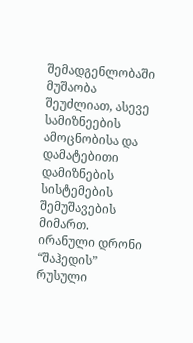შემადგენლობაში მუშაობა შეუძლიათ, ასევე სამიზნეების ამოცნობისა და დამატებითი დამიზნების სისტემების შემუშავების მიმართ.
ირანული დრონი “შაჰედის” რუსული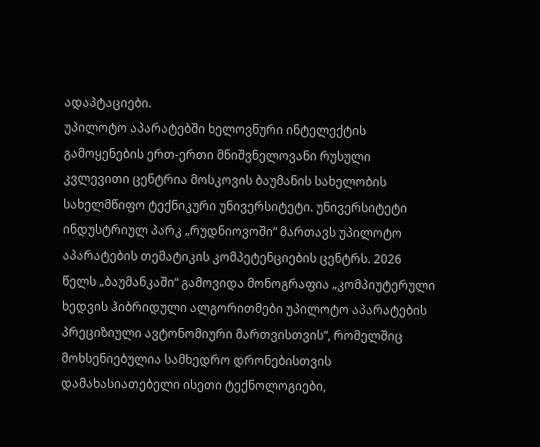ადაპტაციები.
უპილოტო აპარატებში ხელოვნური ინტელექტის გამოყენების ერთ-ერთი მნიშვნელოვანი რუსული კვლევითი ცენტრია მოსკოვის ბაუმანის სახელობის სახელმწიფო ტექნიკური უნივერსიტეტი. უნივერსიტეტი ინდუსტრიულ პარკ „რუდნიოვოში“ მართავს უპილოტო აპარატების თემატიკის კომპეტენციების ცენტრს. 2026 წელს „ბაუმანკაში“ გამოვიდა მონოგრაფია „კომპიუტერული ხედვის ჰიბრიდული ალგორითმები უპილოტო აპარატების პრეციზიული ავტონომიური მართვისთვის“, რომელშიც მოხსენიებულია სამხედრო დრონებისთვის დამახასიათებელი ისეთი ტექნოლოგიები,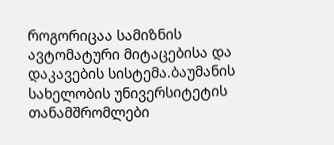როგორიცაა სამიზნის ავტომატური მიტაცებისა და დაკავების სისტემა.ბაუმანის სახელობის უნივერსიტეტის თანამშრომლები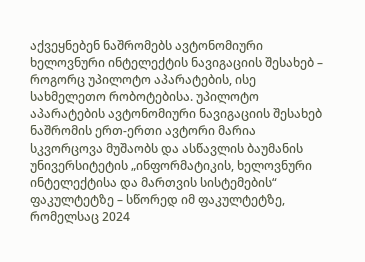აქვეყნებენ ნაშრომებს ავტონომიური ხელოვნური ინტელექტის ნავიგაციის შესახებ – როგორც უპილოტო აპარატების, ისე სახმელეთო რობოტებისა. უპილოტო აპარატების ავტონომიური ნავიგაციის შესახებ ნაშრომის ერთ-ერთი ავტორი მარია სკვორცოვა მუშაობს და ასწავლის ბაუმანის უნივერსიტეტის „ინფორმატიკის, ხელოვნური ინტელექტისა და მართვის სისტემების“ ფაკულტეტზე – სწორედ იმ ფაკულტეტზე, რომელსაც 2024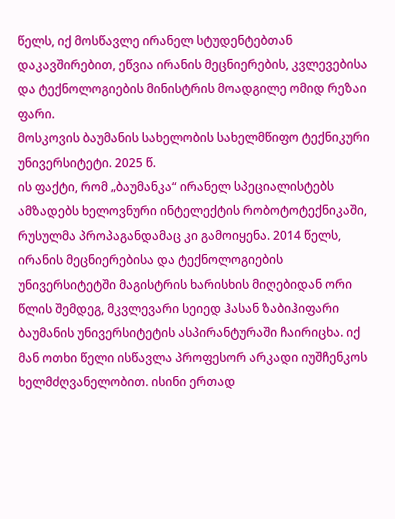წელს, იქ მოსწავლე ირანელ სტუდენტებთან დაკავშირებით, ეწვია ირანის მეცნიერების, კვლევებისა და ტექნოლოგიების მინისტრის მოადგილე ომიდ რეზაი ფარი.
მოსკოვის ბაუმანის სახელობის სახელმწიფო ტექნიკური უნივერსიტეტი. 2025 წ.
ის ფაქტი, რომ „ბაუმანკა“ ირანელ სპეციალისტებს ამზადებს ხელოვნური ინტელექტის რობოტოტექნიკაში, რუსულმა პროპაგანდამაც კი გამოიყენა. 2014 წელს, ირანის მეცნიერებისა და ტექნოლოგიების უნივერსიტეტში მაგისტრის ხარისხის მიღებიდან ორი წლის შემდეგ, მკვლევარი სეიედ ჰასან ზაბიჰიფარი ბაუმანის უნივერსიტეტის ასპირანტურაში ჩაირიცხა. იქ მან ოთხი წელი ისწავლა პროფესორ არკადი იუშჩენკოს ხელმძღვანელობით. ისინი ერთად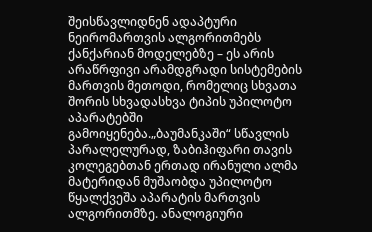შეისწავლიდნენ ადაპტური ნეირომართვის ალგორითმებს ქანქარიან მოდელებზე – ეს არის არაწრფივი არამდგრადი სისტემების მართვის მეთოდი, რომელიც სხვათა შორის სხვადასხვა ტიპის უპილოტო აპარატებში გამოიყენება.„ბაუმანკაში“ სწავლის პარალელურად, ზაბიჰიფარი თავის კოლეგებთან ერთად ირანული ალმა მატერიდან მუშაობდა უპილოტო წყალქვეშა აპარატის მართვის ალგორითმზე. ანალოგიური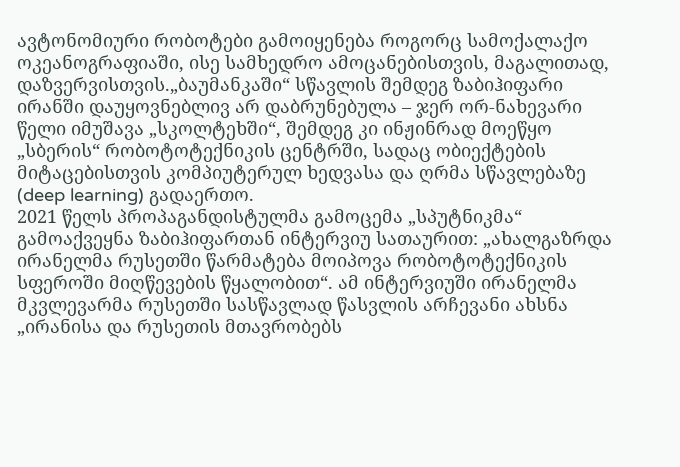ავტონომიური რობოტები გამოიყენება როგორც სამოქალაქო ოკეანოგრაფიაში, ისე სამხედრო ამოცანებისთვის, მაგალითად, დაზვერვისთვის.„ბაუმანკაში“ სწავლის შემდეგ ზაბიჰიფარი ირანში დაუყოვნებლივ არ დაბრუნებულა – ჯერ ორ-ნახევარი წელი იმუშავა „სკოლტეხში“, შემდეგ კი ინჟინრად მოეწყო „სბერის“ რობოტოტექნიკის ცენტრში, სადაც ობიექტების მიტაცებისთვის კომპიუტერულ ხედვასა და ღრმა სწავლებაზე (deep learning) გადაერთო.
2021 წელს პროპაგანდისტულმა გამოცემა „სპუტნიკმა“ გამოაქვეყნა ზაბიჰიფართან ინტერვიუ სათაურით: „ახალგაზრდა ირანელმა რუსეთში წარმატება მოიპოვა რობოტოტექნიკის სფეროში მიღწევების წყალობით“. ამ ინტერვიუში ირანელმა მკვლევარმა რუსეთში სასწავლად წასვლის არჩევანი ახსნა „ირანისა და რუსეთის მთავრობებს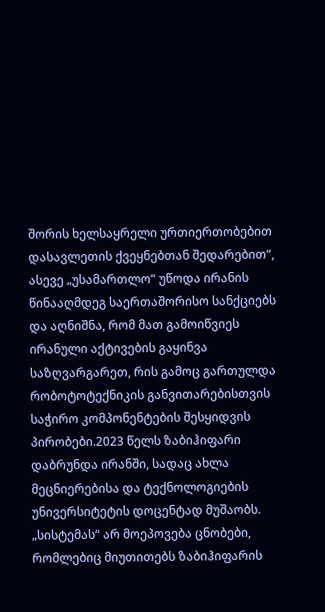შორის ხელსაყრელი ურთიერთობებით დასავლეთის ქვეყნებთან შედარებით“, ასევე „უსამართლო“ უწოდა ირანის წინააღმდეგ საერთაშორისო სანქციებს და აღნიშნა, რომ მათ გამოიწვიეს ირანული აქტივების გაყინვა საზღვარგარეთ, რის გამოც გართულდა რობოტოტექნიკის განვითარებისთვის საჭირო კომპონენტების შესყიდვის პირობები.2023 წელს ზაბიჰიფარი დაბრუნდა ირანში, სადაც ახლა მეცნიერებისა და ტექნოლოგიების უნივერსიტეტის დოცენტად მუშაობს. „სისტემას“ არ მოეპოვება ცნობები, რომლებიც მიუთითებს ზაბიჰიფარის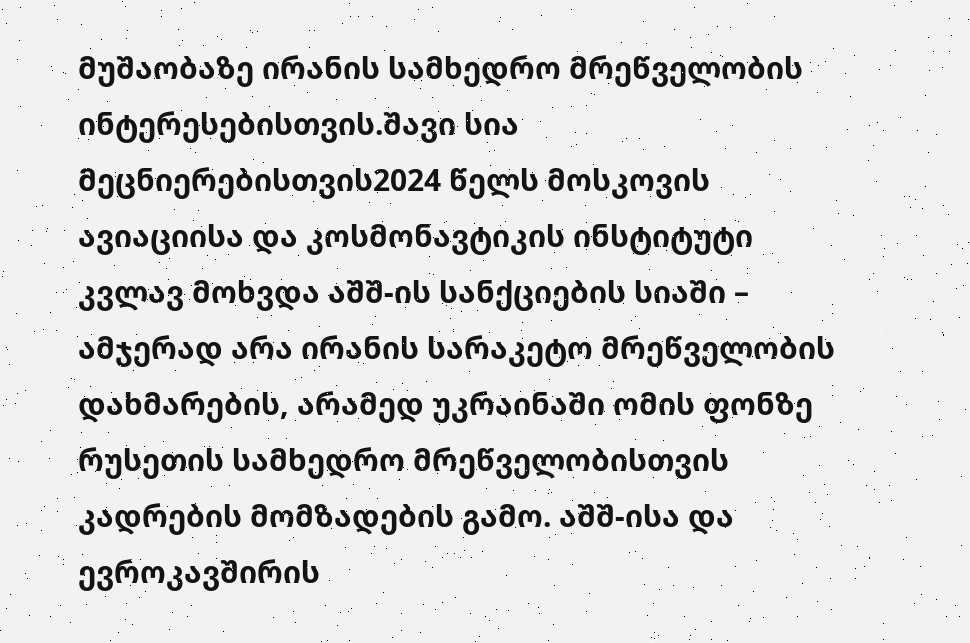მუშაობაზე ირანის სამხედრო მრეწველობის ინტერესებისთვის.შავი სია მეცნიერებისთვის2024 წელს მოსკოვის ავიაციისა და კოსმონავტიკის ინსტიტუტი კვლავ მოხვდა აშშ-ის სანქციების სიაში – ამჯერად არა ირანის სარაკეტო მრეწველობის დახმარების, არამედ უკრაინაში ომის ფონზე რუსეთის სამხედრო მრეწველობისთვის კადრების მომზადების გამო. აშშ-ისა და ევროკავშირის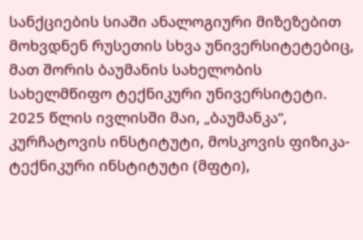სანქციების სიაში ანალოგიური მიზეზებით მოხვდნენ რუსეთის სხვა უნივერსიტეტებიც, მათ შორის ბაუმანის სახელობის სახელმწიფო ტექნიკური უნივერსიტეტი. 2025 წლის ივლისში მაი, „ბაუმანკა“, კურჩატოვის ინსტიტუტი, მოსკოვის ფიზიკა-ტექნიკური ინსტიტუტი (მფტი),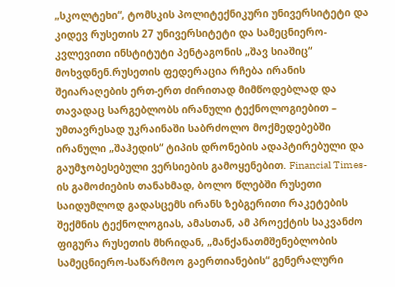„სკოლტეხი“, ტომსკის პოლიტექნიკური უნივერსიტეტი და კიდევ რუსეთის 27 უნივერსიტეტი და სამეცნიერო-კვლევითი ინსტიტუტი პენტაგონის „შავ სიაშიც“ მოხვდნენ.რუსეთის ფედერაცია რჩება ირანის შეიარაღების ერთ-ერთ ძირითად მიმწოდებლად და თავადაც სარგებლობს ირანული ტექნოლოგიებით – უმთავრესად უკრაინაში საბრძოლო მოქმედებებში ირანული „შაჰედის“ ტიპის დრონების ადაპტირებული და გაუმჯობესებული ვერსიების გამოყენებით. Financial Times-ის გამოძიების თანახმად, ბოლო წლებში რუსეთი საიდუმლოდ გადასცემს ირანს ზებგერითი რაკეტების შექმნის ტექნოლოგიას, ამასთან, ამ პროექტის საკვანძო ფიგურა რუსეთის მხრიდან, „მანქანათმშენებლობის სამეცნიერო-საწარმოო გაერთიანების“ გენერალური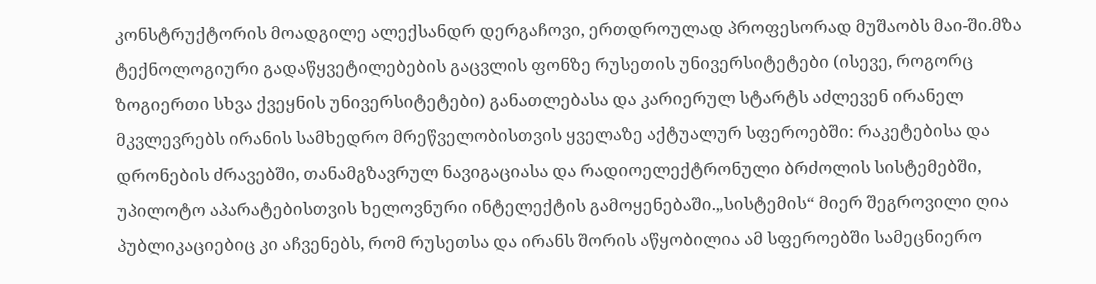კონსტრუქტორის მოადგილე ალექსანდრ დერგაჩოვი, ერთდროულად პროფესორად მუშაობს მაი-ში.მზა ტექნოლოგიური გადაწყვეტილებების გაცვლის ფონზე რუსეთის უნივერსიტეტები (ისევე, როგორც ზოგიერთი სხვა ქვეყნის უნივერსიტეტები) განათლებასა და კარიერულ სტარტს აძლევენ ირანელ მკვლევრებს ირანის სამხედრო მრეწველობისთვის ყველაზე აქტუალურ სფეროებში: რაკეტებისა და დრონების ძრავებში, თანამგზავრულ ნავიგაციასა და რადიოელექტრონული ბრძოლის სისტემებში, უპილოტო აპარატებისთვის ხელოვნური ინტელექტის გამოყენებაში.„სისტემის“ მიერ შეგროვილი ღია პუბლიკაციებიც კი აჩვენებს, რომ რუსეთსა და ირანს შორის აწყობილია ამ სფეროებში სამეცნიერო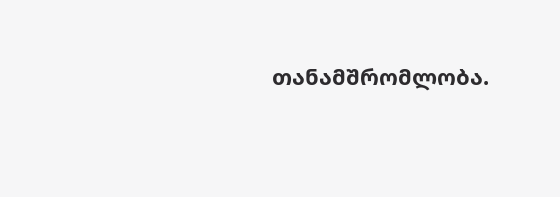თანამშრომლობა.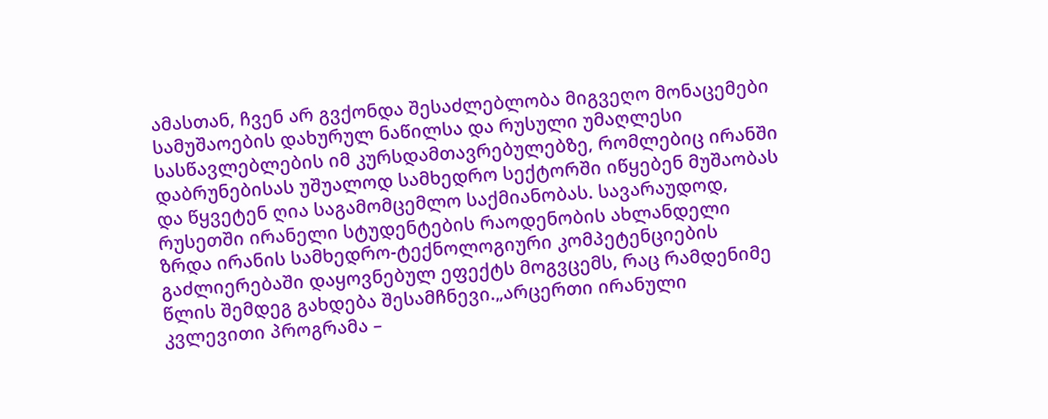ამასთან, ჩვენ არ გვქონდა შესაძლებლობა მიგვეღო მონაცემები სამუშაოების დახურულ ნაწილსა და რუსული უმაღლესი სასწავლებლების იმ კურსდამთავრებულებზე, რომლებიც ირანში დაბრუნებისას უშუალოდ სამხედრო სექტორში იწყებენ მუშაობას და წყვეტენ ღია საგამომცემლო საქმიანობას. სავარაუდოდ, რუსეთში ირანელი სტუდენტების რაოდენობის ახლანდელი ზრდა ირანის სამხედრო-ტექნოლოგიური კომპეტენციების გაძლიერებაში დაყოვნებულ ეფექტს მოგვცემს, რაც რამდენიმე წლის შემდეგ გახდება შესამჩნევი.„არცერთი ირანული კვლევითი პროგრამა –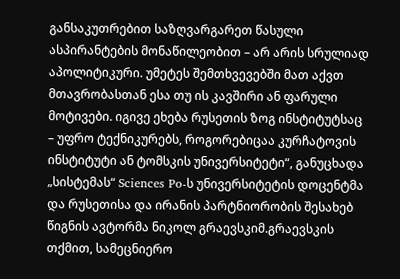განსაკუთრებით საზღვარგარეთ წასული ასპირანტების მონაწილეობით – არ არის სრულიად აპოლიტიკური. უმეტეს შემთხვევებში მათ აქვთ მთავრობასთან ესა თუ ის კავშირი ან ფარული მოტივები. იგივე ეხება რუსეთის ზოგ ინსტიტუტსაც – უფრო ტექნიკურებს, როგორებიცაა კურჩატოვის ინსტიტუტი ან ტომსკის უნივერსიტეტი“, განუცხადა „სისტემას“ Sciences Po-ს უნივერსიტეტის დოცენტმა და რუსეთისა და ირანის პარტნიორობის შესახებ წიგნის ავტორმა ნიკოლ გრაევსკიმ.გრაევსკის თქმით, სამეცნიერო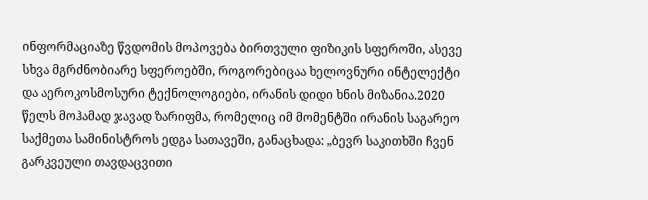ინფორმაციაზე წვდომის მოპოვება ბირთვული ფიზიკის სფეროში, ასევე სხვა მგრძნობიარე სფეროებში, როგორებიცაა ხელოვნური ინტელექტი და აეროკოსმოსური ტექნოლოგიები, ირანის დიდი ხნის მიზანია.2020 წელს მოჰამად ჯავად ზარიფმა, რომელიც იმ მომენტში ირანის საგარეო საქმეთა სამინისტროს ედგა სათავეში, განაცხადა: „ბევრ საკითხში ჩვენ გარკვეული თავდაცვითი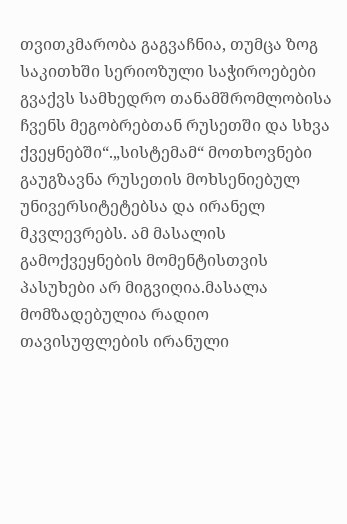თვითკმარობა გაგვაჩნია, თუმცა ზოგ საკითხში სერიოზული საჭიროებები გვაქვს სამხედრო თანამშრომლობისა ჩვენს მეგობრებთან რუსეთში და სხვა ქვეყნებში“.„სისტემამ“ მოთხოვნები გაუგზავნა რუსეთის მოხსენიებულ უნივერსიტეტებსა და ირანელ მკვლევრებს. ამ მასალის გამოქვეყნების მომენტისთვის პასუხები არ მიგვიღია.მასალა მომზადებულია რადიო თავისუფლების ირანული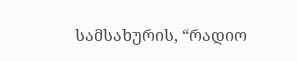სამსახურის, “რადიო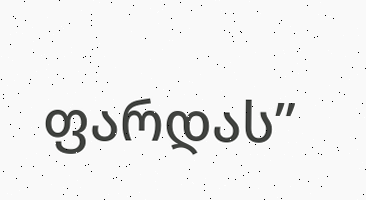ფარდას”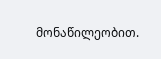მონაწილეობით.